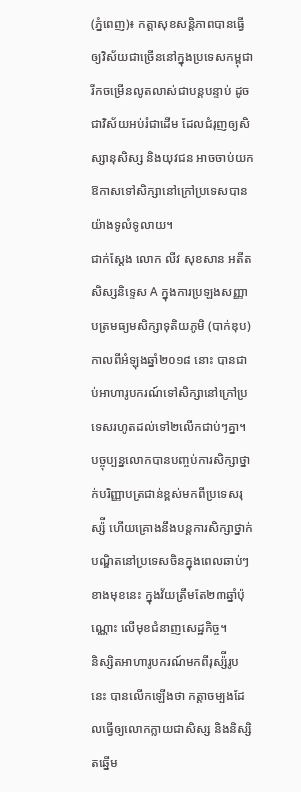(ភ្នំពេញ)៖ កត្តាសុខសន្តិភាពបានធ្វើឲ្យវិស័យជាច្រើននៅក្នុងប្រទេសកម្ពុជារីកចម្រើនលូតលាស់ជាបន្តបន្ទាប់ ដូចជាវិស័យអប់រំជាដើម ដែលជំរុញឲ្យសិស្សានុសិស្ស និងយុវជន អាចចាប់យកឱកាសទៅសិក្សានៅក្រៅប្រទេសបានយ៉ាងទូលំទូលាយ។
ជាក់ស្តែង លោក លីវ សុខសាន អតីតសិស្សនិទ្ទេស A ក្នុងការប្រឡងសញ្ញាបត្រមធ្យមសិក្សាទុតិយភូមិ (បាក់ឌុប) កាលពីអំឡុងឆ្នាំ២០១៨ នោះ បានជាប់អាហារូបករណ៍ទៅសិក្សានៅក្រៅប្រទេសរហូតដល់ទៅ២លើកជាប់ៗគ្នា។ បច្ចុប្បន្នលោកបានបញ្ចប់ការសិក្សាថ្នាក់បរិញ្ញាបត្រជាន់ខ្ពស់មកពីប្រទេសរុស្ស៉ី ហើយគ្រោងនឹងបន្តការសិក្សាថ្នាក់បណ្ឌិតនៅប្រទេសចិនក្នុងពេលឆាប់ៗខាងមុខនេះ ក្នុងវ័យត្រឹមតែ២៣ឆ្នាំប៉ុណ្ណោះ លើមុខជំនាញសេដ្ឋកិច្ច។
និស្សិតអាហារូបករណ៍មកពីរុស្ស៉ីរូបនេះ បានលើកឡើងថា កត្តាចម្បងដែលធ្វើឲ្យលោកក្លាយជាសិស្ស និងនិស្សិតឆ្នើម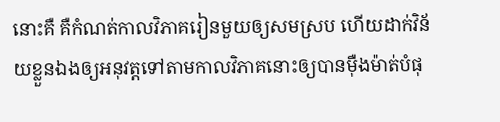នោះគឺ គឺកំណត់កាលវិភាគរៀនមួយឲ្យសមស្រប ហើយដាក់វិន័យខ្លួនឯងឲ្យអនុវត្តទៅតាមកាលវិភាគនោះឲ្យបានម៉ឺងម៉ាត់បំផុ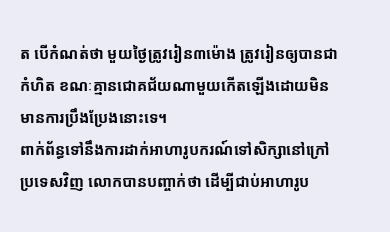ត បើកំណត់ថា មួយថ្ងៃត្រូវរៀន៣ម៉ោង ត្រូវរៀនឲ្យបានជាកំហិត ខណៈគ្មានជោគជ័យណាមួយកើតឡើងដោយមិនមានការប្រឹងប្រែងនោះទេ។
ពាក់ព័ន្ធទៅនឹងការដាក់អាហារូបករណ៍ទៅសិក្សានៅក្រៅប្រទេសវិញ លោកបានបញ្ចាក់ថា ដើម្បីជាប់អាហារូប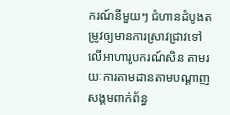ករណ៍នីមួយៗ ជំហានដំបូងតម្រូវឲ្យមានការស្រាវជ្រាវទៅលើអាហារូបករណ៍សិន តាមរយៈការតាមដានតាមបណ្តាញសង្គមពាក់ព័ន្ធ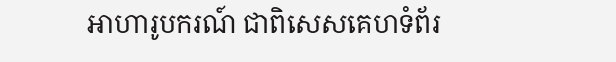អាហារូបករណ៍ ជាពិសេសគេហទំព័រ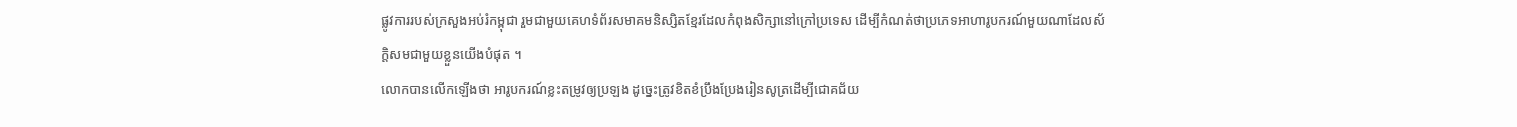ផ្លូវការរបស់ក្រសួងអប់រំកម្ពុជា រួមជាមួយគេហទំព័រសមាគមនិស្សិតខ្មែរដែលកំពុងសិក្សានៅក្រៅប្រទេស ដើម្បីកំណត់ថាប្រភេទអាហារូបករណ៍មួយណាដែលស័ក្តិសមជាមួយខ្លួនយើងបំផុត ។
លោកបានលើកឡើងថា អារូបករណ៍ខ្លះតម្រូវឲ្យប្រឡង ដូចេ្នះត្រូវខិតខំប្រឹងប្រែងរៀនសូត្រដើម្បីជោគជ័យ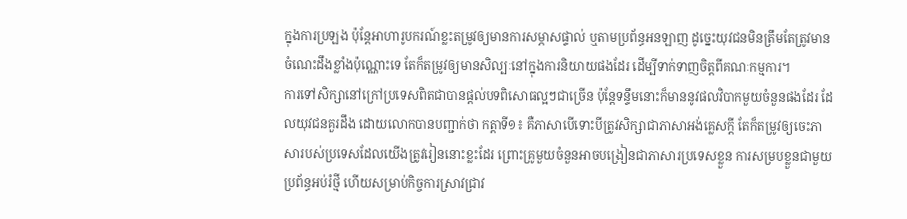ក្នុងការប្រឡង ប៉ុន្តែអាហារូបករណ៍ខ្លះតម្រូវឲ្យមានការសម្ភាសផ្ទាល់ ឬតាមប្រព័ន្ធអនឡាញ ដូច្នេះយុវជនមិនត្រឹមតែត្រូវមានចំណេះដឹងខ្លាំងប៉ុណ្ណោះទេ តែក៏តម្រូវឲ្យមានសិល្បៈនៅក្នុងការនិយាយផងដែរ ដើម្បីទាក់ទាញចិត្តពីគណៈកម្មការ។
ការទៅសិក្សានៅក្រៅប្រទេសពិតជាបានផ្តល់បទពិសោធល្អៗជាច្រើន ប៉ុន្តែទន្ទឹមនោះក៏មាននូវផលវិបាកមួយចំនួនផងដែរ ដែលយុវជនគួរដឹង ដោយលោកបានបញ្ជាក់ថា កត្តាទី១៖ គឺភាសាបើទោះបីត្រូវសិក្សាជាភាសាអង់គ្លេសក្តី តែក៏តម្រូវឲ្យចេះភាសារបស់ប្រទេសដែលយើងត្រូវរៀននោះខ្លះដែរ ព្រោះគ្រូមួយចំនួនអាចបង្រៀនជាភាសារប្រទេសខ្លួន ការសម្របខ្លួនជាមួយប្រព័ន្ធអប់រំថ្មី ហើយសម្រាប់កិច្ចការស្រាវជ្រាវ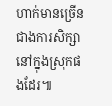ហាក់មានច្រើនជាងការសិក្សានៅក្នុងស្រុកផងដែរ៕